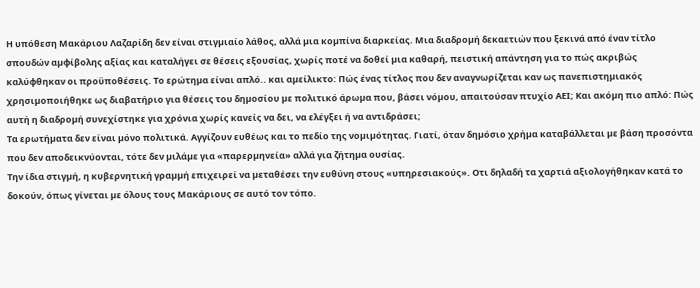Η υπόθεση Μακάριου Λαζαρίδη δεν είναι στιγµιαίο λάθος, αλλά µια κοµπίνα διαρκείας. Μια διαδροµή δεκαετιών που ξεκινά από έναν τίτλο σπουδών αµφίβολης αξίας και καταλήγει σε θέσεις εξουσίας, χωρίς ποτέ να δοθεί µια καθαρή, πειστική απάντηση για το πώς ακριβώς καλύφθηκαν οι προϋποθέσεις. Το ερώτηµα είναι απλό.. και αµείλικτο: Πώς ένας τίτλος που δεν αναγνωρίζεται καν ως πανεπιστηµιακός χρησιµοποιήθηκε ως διαβατήριο για θέσεις του δηµοσίου µε πολιτικό άρωµα που, βάσει νόµου, απαιτούσαν πτυχίο ΑΕΙ; Και ακόµη πιο απλό: Πώς αυτή η διαδροµή συνεχίστηκε για χρόνια χωρίς κανείς να δει, να ελέγξει ή να αντιδράσει;
Τα ερωτήµατα δεν είναι µόνο πολιτικά. Αγγίζουν ευθέως και το πεδίο της νοµιµότητας. Γιατί, όταν δηµόσιο χρήµα καταβάλλεται µε βάση προσόντα που δεν αποδεικνύονται, τότε δεν µιλάµε για «παρερµηνεία» αλλά για ζήτηµα ουσίας.
Την ίδια στιγµή, η κυβερνητική γραµµή επιχειρεί να µεταθέσει την ευθύνη στους «υπηρεσιακούς». Οτι δηλαδή τα χαρτιά αξιολογήθηκαν κατά το δοκούν, όπως γίνεται µε όλους τους Μακάριους σε αυτό τον τόπο.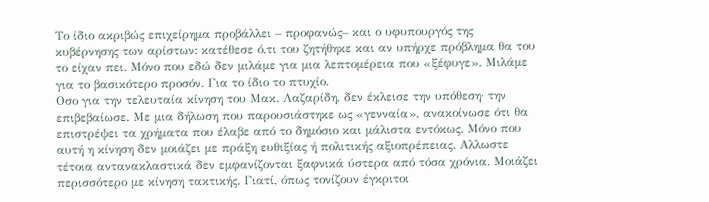Το ίδιο ακριβώς επιχείρηµα προβάλλει – προφανώς– και ο υφυπουργός της κυβέρνησης των αρίστων: κατέθεσε ό,τι του ζητήθηκε και αν υπήρχε πρόβληµα θα του το είχαν πει. Μόνο που εδώ δεν µιλάµε για µια λεπτοµέρεια που «ξέφυγε». Μιλάµε για το βασικότερο προσόν. Για το ίδιο το πτυχίο.
Οσο για την τελευταία κίνηση του Μακ. Λαζαρίδη, δεν έκλεισε την υπόθεση· την επιβεβαίωσε. Με µια δήλωση που παρουσιάστηκε ως «γενναία», ανακοίνωσε ότι θα επιστρέψει τα χρήµατα που έλαβε από το δηµόσιο και µάλιστα εντόκως. Μόνο που αυτή η κίνηση δεν µοιάζει µε πράξη ευθιξίας ή πολιτικής αξιοπρέπειας. Αλλωστε τέτοια αντανακλαστικά δεν εµφανίζονται ξαφνικά ύστερα από τόσα χρόνια. Μοιάζει περισσότερο µε κίνηση τακτικής. Γιατί, όπως τονίζουν έγκριτοι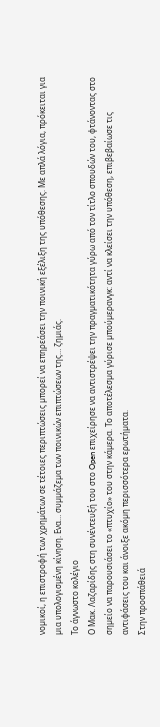νοµικοί, η επιστροφή των χρηµάτων σε τέτοιες περιπτώσεις µπορεί να επηρεάσει την ποινική εξέλιξη της υπόθεσης. Με απλά λόγια, πρόκειται για µια υπολογισµένη κίνηση. Ενα… συµµάζεµα των ποινικών επιπτώσεων της… ζηµιάς.
Το άγνωστο κολέγιο
Ο Μακ. Λαζαρίδης στη συνέντευξή του στο Open επιχείρησε να αντιστρέψει την πραγµατικότητα γύρω από τον τίτλο σπουδών του, φτάνοντας στο σηµείο να παρουσιάσει το «πτυχίο» του στην κάµερα. Το αποτέλεσµα γύρισε µπούµερανγκ: αντί να κλείσει την υπόθεση, επιβεβαίωσε τις αντιφάσεις του και άνοιξε ακόµη περισσότερα ερωτήµατα.
Στην προσπάθειά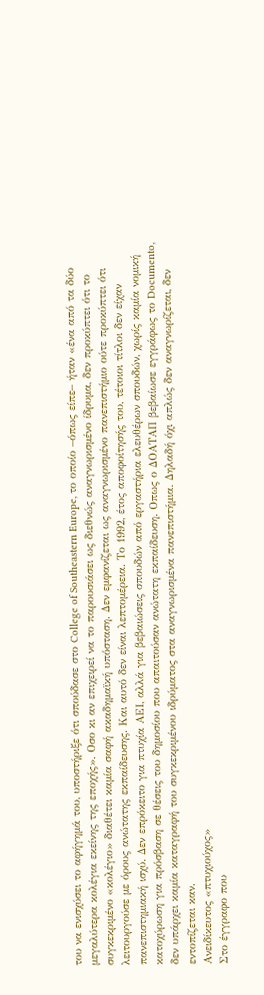του να ενισχύσει το αφήγηµά του, υποστήριξε ότι σπούδασε στο College of Southeastern Europe, το οποίο –όπως είπε– ήταν «ένα από τα δύο µεγαλύτερα κολέγια εκείνης της εποχής». Οσο κι αν επιχειρεί να το παρουσιάσει ως διεθνώς αναγνωρισµένο ίδρυµα, δεν προκύπτει ότι το συγκεκριµένο «κολέγιο» διαθέτει καµία σαφή ακαδηµαϊκή υπόσταση. ∆εν εµφανίζεται ως αναγνωρισµένο πανεπιστήµιο ούτε προκύπτει ότι λειτουργούσε µε όρους ανώτατης εκπαίδευσης. Και αυτό δεν είναι λεπτοµέρεια. Το 1992, έτος αποφοίτησής του, τέτοιοι τίτλοι δεν είχαν πανεπιστηµιακή ισχύ. ∆εν επρόκειτο για πτυχία ΑΕΙ, αλλά για βεβαιώσεις σπουδών από εργαστήρια ελευθέρων σπουδών, χωρίς καµία νοµική κατοχύρωση για πρόσβαση σε θέσεις του δηµοσίου που απαιτούσαν ανώτατη εκπαίδευση. Οπως ο ∆ΟΑΤΑΠ βεβαίωσε εγγράφως το Documento, δεν υπάρχει καµία καταγραφή του συγκεκριµένου ιδρύµατος στα αναγνωρισµένα πανεπιστήµια. ∆ηλαδή όχι απλώς δεν αναγνωρίζεται, δεν εντοπίζεται καν.
Ανειδίκευτος «πτυχιούχος»
Στο έγγραφο που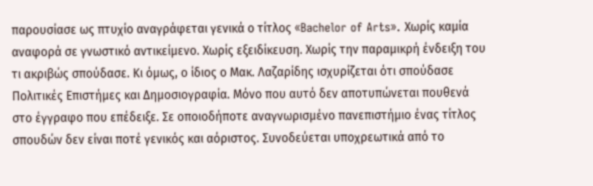παρουσίασε ως πτυχίο αναγράφεται γενικά ο τίτλος «Bachelor of Arts». Χωρίς καµία αναφορά σε γνωστικό αντικείµενο. Χωρίς εξειδίκευση. Χωρίς την παραµικρή ένδειξη του τι ακριβώς σπούδασε. Κι όµως, ο ίδιος ο Μακ. Λαζαρίδης ισχυρίζεται ότι σπούδασε Πολιτικές Επιστήµες και ∆ηµοσιογραφία. Μόνο που αυτό δεν αποτυπώνεται πουθενά στο έγγραφο που επέδειξε. Σε οποιοδήποτε αναγνωρισµένο πανεπιστήµιο ένας τίτλος σπουδών δεν είναι ποτέ γενικός και αόριστος. Συνοδεύεται υποχρεωτικά από το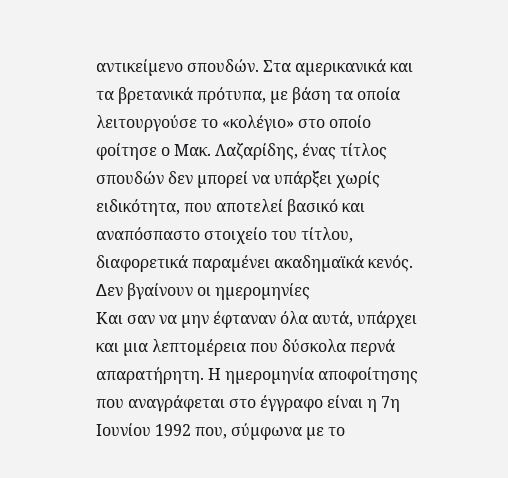αντικείµενο σπουδών. Στα αµερικανικά και τα βρετανικά πρότυπα, µε βάση τα οποία λειτουργούσε το «κολέγιο» στο οποίο φοίτησε ο Μακ. Λαζαρίδης, ένας τίτλος σπουδών δεν µπορεί να υπάρξει χωρίς ειδικότητα, που αποτελεί βασικό και αναπόσπαστο στοιχείο του τίτλου, διαφορετικά παραµένει ακαδηµαϊκά κενός.
∆εν βγαίνουν οι ηµεροµηνίες
Και σαν να µην έφταναν όλα αυτά, υπάρχει και µια λεπτοµέρεια που δύσκολα περνά απαρατήρητη. Η ηµεροµηνία αποφοίτησης που αναγράφεται στο έγγραφο είναι η 7η Ιουνίου 1992 που, σύµφωνα µε το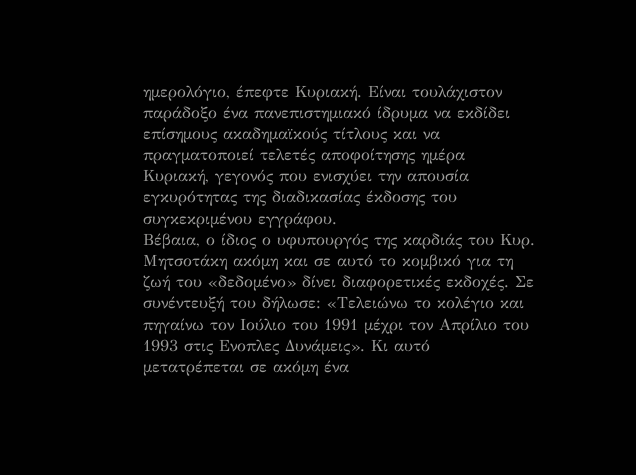ηµερολόγιο, έπεφτε Κυριακή. Είναι τουλάχιστον παράδοξο ένα πανεπιστηµιακό ίδρυµα να εκδίδει επίσηµους ακαδηµαϊκούς τίτλους και να πραγµατοποιεί τελετές αποφοίτησης ηµέρα Κυριακή, γεγονός που ενισχύει την απουσία εγκυρότητας της διαδικασίας έκδοσης του συγκεκριµένου εγγράφου.
Βέβαια, ο ίδιος ο υφυπουργός της καρδιάς του Κυρ. Μητσοτάκη ακόµη και σε αυτό το κοµβικό για τη ζωή του «δεδοµένο» δίνει διαφορετικές εκδοχές. Σε συνέντευξή του δήλωσε: «Τελειώνω το κολέγιο και πηγαίνω τον Ιούλιο του 1991 µέχρι τον Απρίλιο του 1993 στις Ενοπλες ∆υνάµεις». Κι αυτό µετατρέπεται σε ακόµη ένα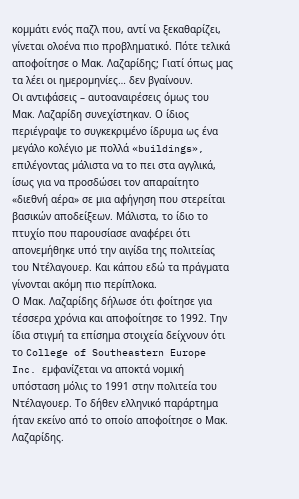κοµµάτι ενός παζλ που, αντί να ξεκαθαρίζει, γίνεται ολοένα πιο προβληµατικό. Πότε τελικά αποφοίτησε ο Μακ. Λαζαρίδης; Γιατί όπως µας τα λέει οι ηµεροµηνίες… δεν βγαίνουν.
Οι αντιφάσεις – αυτοαναιρέσεις όµως του Μακ. Λαζαρίδη συνεχίστηκαν. Ο ίδιος περιέγραψε το συγκεκριµένο ίδρυµα ως ένα µεγάλο κολέγιο µε πολλά «buildings», επιλέγοντας µάλιστα να το πει στα αγγλικά, ίσως για να προσδώσει τον απαραίτητο «διεθνή αέρα» σε µια αφήγηση που στερείται βασικών αποδείξεων. Μάλιστα, το ίδιο το πτυχίο που παρουσίασε αναφέρει ότι απονεµήθηκε υπό την αιγίδα της πολιτείας του Ντέλαγουερ. Και κάπου εδώ τα πράγµατα γίνονται ακόµη πιο περίπλοκα.
Ο Μακ. Λαζαρίδης δήλωσε ότι φοίτησε για τέσσερα χρόνια και αποφοίτησε το 1992. Την ίδια στιγµή τα επίσηµα στοιχεία δείχνουν ότι το College of Southeastern Europe Inc. εµφανίζεται να αποκτά νοµική υπόσταση µόλις το 1991 στην πολιτεία του Ντέλαγουερ. Το δήθεν ελληνικό παράρτηµα ήταν εκείνο από το οποίο αποφοίτησε ο Μακ. Λαζαρίδης.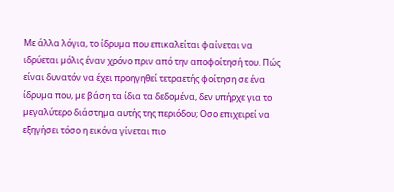Με άλλα λόγια, το ίδρυµα που επικαλείται φαίνεται να ιδρύεται µόλις έναν χρόνο πριν από την αποφοίτησή του. Πώς είναι δυνατόν να έχει προηγηθεί τετραετής φοίτηση σε ένα ίδρυµα που, µε βάση τα ίδια τα δεδοµένα, δεν υπήρχε για το µεγαλύτερο διάστηµα αυτής της περιόδου; Οσο επιχειρεί να εξηγήσει τόσο η εικόνα γίνεται πιο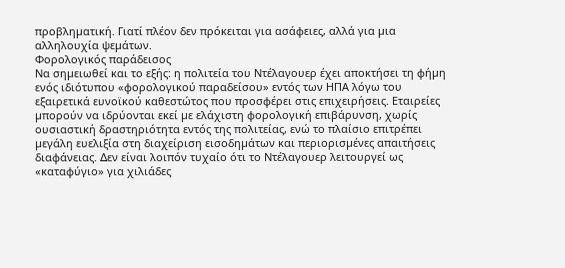προβληµατική. Γιατί πλέον δεν πρόκειται για ασάφειες, αλλά για µια αλληλουχία ψεµάτων.
Φορολογικός παράδεισος
Να σηµειωθεί και το εξής: η πολιτεία του Ντέλαγουερ έχει αποκτήσει τη φήµη ενός ιδιότυπου «φορολογικού παραδείσου» εντός των ΗΠΑ λόγω του εξαιρετικά ευνοϊκού καθεστώτος που προσφέρει στις επιχειρήσεις. Εταιρείες µπορούν να ιδρύονται εκεί µε ελάχιστη φορολογική επιβάρυνση, χωρίς ουσιαστική δραστηριότητα εντός της πολιτείας, ενώ το πλαίσιο επιτρέπει µεγάλη ευελιξία στη διαχείριση εισοδηµάτων και περιορισµένες απαιτήσεις διαφάνειας. ∆εν είναι λοιπόν τυχαίο ότι το Ντέλαγουερ λειτουργεί ως «καταφύγιο» για χιλιάδες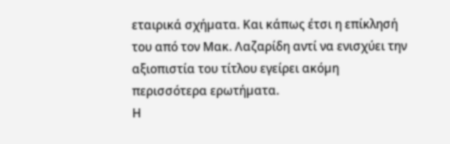εταιρικά σχήµατα. Και κάπως έτσι η επίκλησή του από τον Μακ. Λαζαρίδη αντί να ενισχύει την αξιοπιστία του τίτλου εγείρει ακόµη περισσότερα ερωτήµατα.
Η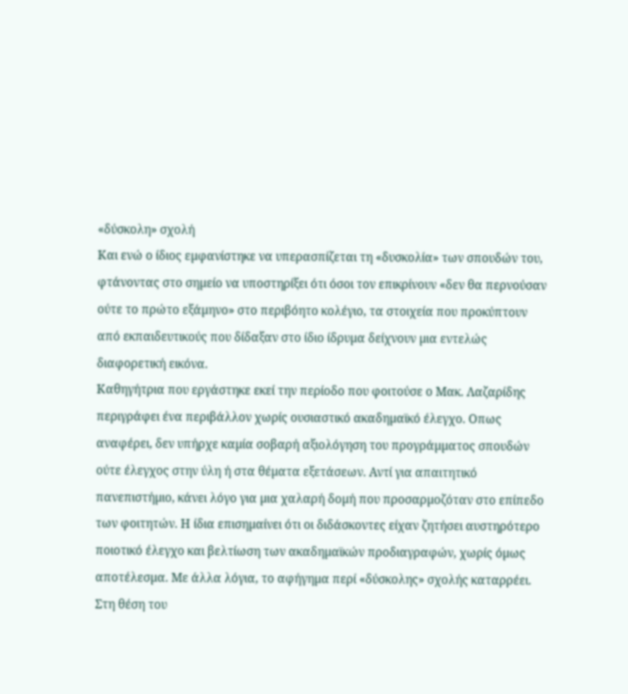«δύσκολη» σχολή
Και ενώ ο ίδιος εµφανίστηκε να υπερασπίζεται τη «δυσκολία» των σπουδών του, φτάνοντας στο σηµείο να υποστηρίξει ότι όσοι τον επικρίνουν «δεν θα περνούσαν ούτε το πρώτο εξάµηνο» στο περιβόητο κολέγιο, τα στοιχεία που προκύπτουν από εκπαιδευτικούς που δίδαξαν στο ίδιο ίδρυµα δείχνουν µια εντελώς διαφορετική εικόνα.
Καθηγήτρια που εργάστηκε εκεί την περίοδο που φοιτούσε ο Μακ. Λαζαρίδης περιγράφει ένα περιβάλλον χωρίς ουσιαστικό ακαδηµαϊκό έλεγχο. Οπως αναφέρει, δεν υπήρχε καµία σοβαρή αξιολόγηση του προγράµµατος σπουδών ούτε έλεγχος στην ύλη ή στα θέµατα εξετάσεων. Αντί για απαιτητικό πανεπιστήµιο, κάνει λόγο για µια χαλαρή δοµή που προσαρµοζόταν στο επίπεδο των φοιτητών. Η ίδια επισηµαίνει ότι οι διδάσκοντες είχαν ζητήσει αυστηρότερο ποιοτικό έλεγχο και βελτίωση των ακαδηµαϊκών προδιαγραφών, χωρίς όµως αποτέλεσµα. Με άλλα λόγια, το αφήγηµα περί «δύσκολης» σχολής καταρρέει. Στη θέση του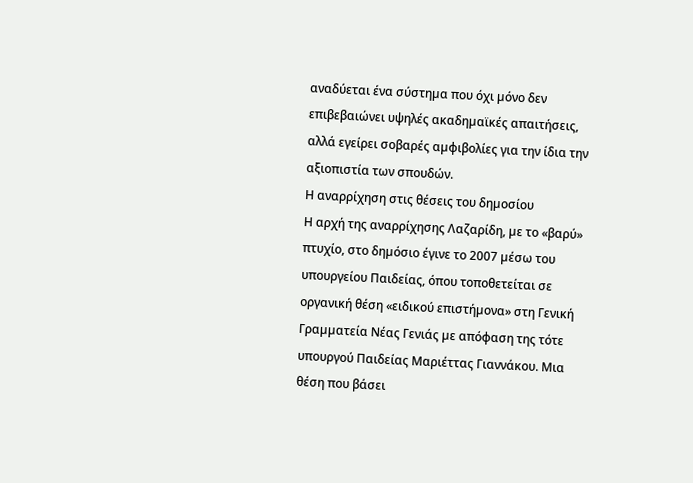αναδύεται ένα σύστηµα που όχι µόνο δεν επιβεβαιώνει υψηλές ακαδηµαϊκές απαιτήσεις, αλλά εγείρει σοβαρές αµφιβολίες για την ίδια την αξιοπιστία των σπουδών.
Η αναρρίχηση στις θέσεις του δηµοσίου
Η αρχή της αναρρίχησης Λαζαρίδη, µε το «βαρύ» πτυχίο, στο δηµόσιο έγινε το 2007 µέσω του υπουργείου Παιδείας, όπου τοποθετείται σε οργανική θέση «ειδικού επιστήµονα» στη Γενική Γραµµατεία Νέας Γενιάς µε απόφαση της τότε υπουργού Παιδείας Μαριέττας Γιαννάκου. Μια θέση που βάσει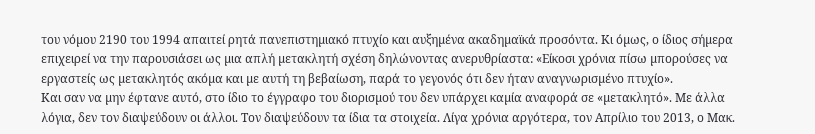του νόµου 2190 του 1994 απαιτεί ρητά πανεπιστηµιακό πτυχίο και αυξηµένα ακαδηµαϊκά προσόντα. Κι όµως, ο ίδιος σήµερα επιχειρεί να την παρουσιάσει ως µια απλή µετακλητή σχέση δηλώνοντας ανερυθρίαστα: «Είκοσι χρόνια πίσω µπορούσες να εργαστείς ως µετακλητός ακόµα και µε αυτή τη βεβαίωση, παρά το γεγονός ότι δεν ήταν αναγνωρισµένο πτυχίο».
Και σαν να µην έφτανε αυτό, στο ίδιο το έγγραφο του διορισµού του δεν υπάρχει καµία αναφορά σε «µετακλητό». Με άλλα λόγια, δεν τον διαψεύδουν οι άλλοι. Τον διαψεύδουν τα ίδια τα στοιχεία. Λίγα χρόνια αργότερα, τον Απρίλιο του 2013, ο Μακ.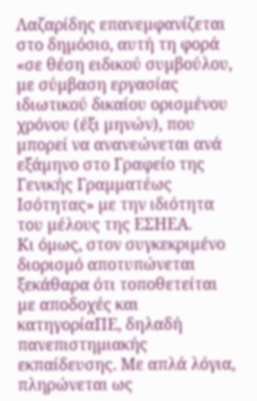Λαζαρίδης επανεµφανίζεται στο δηµόσιο, αυτή τη φορά «σε θέση ειδικού συµβούλου, µε σύµβαση εργασίας ιδιωτικού δικαίου ορισµένου χρόνου (έξι µηνών), που µπορεί να ανανεώνεται ανά εξάµηνο στο Γραφείο της Γενικής Γραµµατέως Ισότητας» µε την ιδιότητα του µέλους της ΕΣΗΕΑ.
Κι όµως, στον συγκεκριµένο διορισµό αποτυπώνεται ξεκάθαρα ότι τοποθετείται µε αποδοχές και κατηγορίαΠΕ, δηλαδή πανεπιστηµιακής εκπαίδευσης. Με απλά λόγια, πληρώνεται ως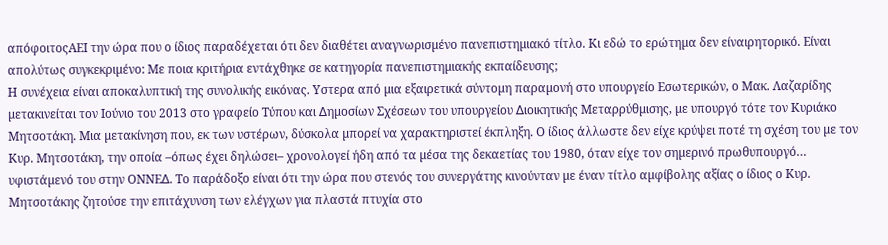απόφοιτοςΑΕΙ την ώρα που ο ίδιος παραδέχεται ότι δεν διαθέτει αναγνωρισµένο πανεπιστηµιακό τίτλο. Κι εδώ το ερώτηµα δεν είναιρητορικό. Είναι απολύτως συγκεκριµένο: Με ποια κριτήρια εντάχθηκε σε κατηγορία πανεπιστηµιακής εκπαίδευσης;
Η συνέχεια είναι αποκαλυπτική της συνολικής εικόνας. Υστερα από µια εξαιρετικά σύντοµη παραµονή στο υπουργείο Εσωτερικών, ο Μακ. Λαζαρίδης µετακινείται τον Ιούνιο του 2013 στο γραφείο Τύπου και ∆ηµοσίων Σχέσεων του υπουργείου ∆ιοικητικής Μεταρρύθµισης, µε υπουργό τότε τον Κυριάκο Μητσοτάκη. Μια µετακίνηση που, εκ των υστέρων, δύσκολα µπορεί να χαρακτηριστεί έκπληξη. Ο ίδιος άλλωστε δεν είχε κρύψει ποτέ τη σχέση του µε τον Κυρ. Μητσοτάκη, την οποία –όπως έχει δηλώσει– χρονολογεί ήδη από τα µέσα της δεκαετίας του 1980, όταν είχε τον σηµερινό πρωθυπουργό… υφιστάµενό του στην ΟΝΝΕ∆. Το παράδοξο είναι ότι την ώρα που στενός του συνεργάτης κινούνταν µε έναν τίτλο αµφίβολης αξίας ο ίδιος ο Κυρ. Μητσοτάκης ζητούσε την επιτάχυνση των ελέγχων για πλαστά πτυχία στο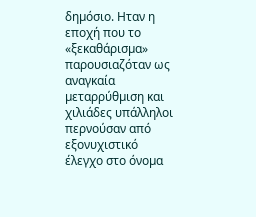δηµόσιο. Ηταν η εποχή που το «ξεκαθάρισµα» παρουσιαζόταν ως αναγκαία µεταρρύθµιση και χιλιάδες υπάλληλοι περνούσαν από εξονυχιστικό έλεγχο στο όνοµα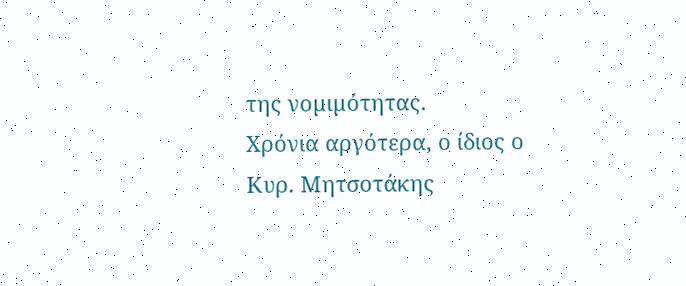της νοµιµότητας.
Χρόνια αργότερα, ο ίδιος ο Κυρ. Μητσοτάκης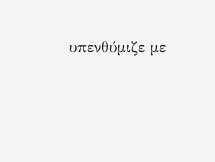υπενθύµιζε µε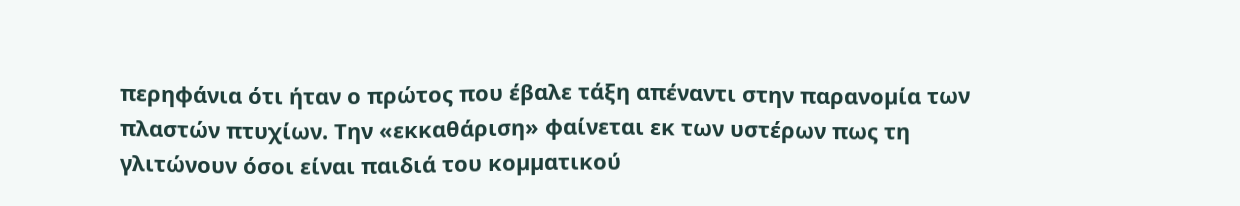περηφάνια ότι ήταν ο πρώτος που έβαλε τάξη απέναντι στην παρανοµία των πλαστών πτυχίων. Την «εκκαθάριση» φαίνεται εκ των υστέρων πως τη γλιτώνουν όσοι είναι παιδιά του κοµµατικού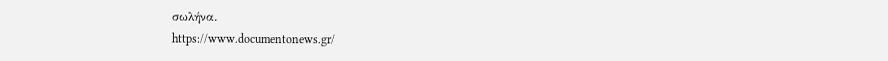σωλήνα.
https://www.documentonews.gr/